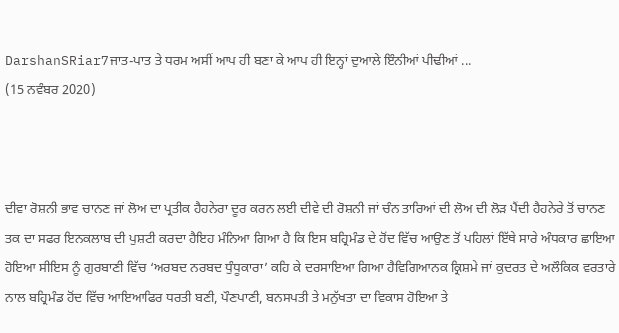DarshanSRiar7ਜਾਤ-ਪਾਤ ਤੇ ਧਰਮ ਅਸੀਂ ਆਪ ਹੀ ਬਣਾ ਕੇ ਆਪ ਹੀ ਇਨ੍ਹਾਂ ਦੁਆਲੇ ਇੰਨੀਆਂ ਪੀਢੀਆਂ ...
(15 ਨਵੰਬਰ 2020)



ਦੀਵਾ ਰੋਸ਼ਨੀ ਭਾਵ ਚਾਨਣ ਜਾਂ ਲੋਅ ਦਾ ਪ੍ਰਤੀਕ ਹੈਹਨੇਰਾ ਦੂਰ ਕਰਨ ਲਈ ਦੀਵੇ ਦੀ ਰੋਸ਼ਨੀ ਜਾਂ ਚੰਨ ਤਾਰਿਆਂ ਦੀ ਲੋਅ ਦੀ ਲੋੜ ਪੈਂਦੀ ਹੈਹਨੇਰੇ ਤੋਂ ਚਾਨਣ ਤਕ ਦਾ ਸਫਰ ਇਨਕਲਾਬ ਦੀ ਪੁਸ਼ਟੀ ਕਰਦਾ ਹੈਇਹ ਮੰਨਿਆ ਗਿਆ ਹੈ ਕਿ ਇਸ ਬਹ੍ਰਿਮੰਡ ਦੇ ਹੋਂਦ ਵਿੱਚ ਆਉਣ ਤੋਂ ਪਹਿਲਾਂ ਇੱਥੇ ਸਾਰੇ ਅੰਧਕਾਰ ਛਾਇਆ ਹੋਇਆ ਸੀਇਸ ਨੂੰ ਗੁਰਬਾਣੀ ਵਿੱਚ ‘ਅਰਬਦ ਨਰਬਦ ਧੁੰਧੂਕਾਰਾ’ ਕਹਿ ਕੇ ਦਰਸਾਇਆ ਗਿਆ ਹੈਵਿਗਿਆਨਕ ਕ੍ਰਿਸ਼ਮੇ ਜਾਂ ਕੁਦਰਤ ਦੇ ਅਲੌਕਿਕ ਵਰਤਾਰੇ ਨਾਲ ਬਹ੍ਰਿਮੰਡ ਹੋਂਦ ਵਿੱਚ ਆਇਆਫਿਰ ਧਰਤੀ ਬਣੀ, ਪੌਣਪਾਣੀ, ਬਨਸਪਤੀ ਤੇ ਮਨੁੱਖਤਾ ਦਾ ਵਿਕਾਸ ਹੋਇਆ ਤੇ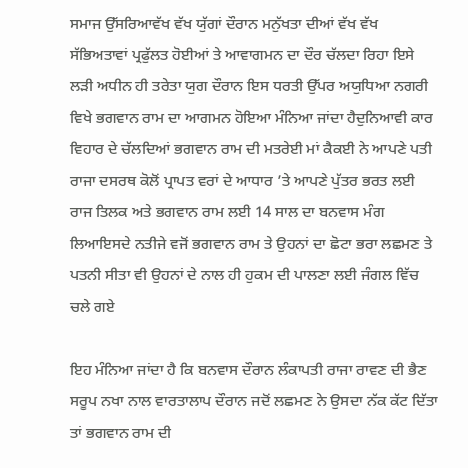ਸਮਾਜ ਉੱਸਰਿਆਵੱਖ ਵੱਖ ਯੁੱਗਾਂ ਦੌਰਾਨ ਮਨੁੱਖਤਾ ਦੀਆਂ ਵੱਖ ਵੱਖ ਸੱਭਿਅਤਾਵਾਂ ਪ੍ਰਫੁੱਲਤ ਹੋਈਆਂ ਤੇ ਆਵਾਗਮਨ ਦਾ ਦੌਰ ਚੱਲਦਾ ਰਿਹਾ ਇਸੇ ਲੜੀ ਅਧੀਨ ਹੀ ਤਰੇਤਾ ਯੁਗ ਦੌਰਾਨ ਇਸ ਧਰਤੀ ਉੱਪਰ ਅਯੁਧਿਆ ਨਗਰੀ ਵਿਖੇ ਭਗਵਾਨ ਰਾਮ ਦਾ ਆਗਮਨ ਹੋਇਆ ਮੰਨਿਆ ਜਾਂਦਾ ਹੈਦੁਨਿਆਵੀ ਕਾਰ ਵਿਹਾਰ ਦੇ ਚੱਲਦਿਆਂ ਭਗਵਾਨ ਰਾਮ ਦੀ ਮਤਰੇਈ ਮਾਂ ਕੈਕਈ ਨੇ ਆਪਣੇ ਪਤੀ ਰਾਜਾ ਦਸਰਥ ਕੋਲੋਂ ਪ੍ਰਾਪਤ ਵਰਾਂ ਦੇ ਆਧਾਰ ’ਤੇ ਆਪਣੇ ਪੁੱਤਰ ਭਰਤ ਲਈ ਰਾਜ ਤਿਲਕ ਅਤੇ ਭਗਵਾਨ ਰਾਮ ਲਈ 14 ਸਾਲ ਦਾ ਬਨਵਾਸ ਮੰਗ ਲਿਆਇਸਦੇ ਨਤੀਜੇ ਵਜੋਂ ਭਗਵਾਨ ਰਾਮ ਤੇ ਉਹਨਾਂ ਦਾ ਛੋਟਾ ਭਰਾ ਲਛਮਣ ਤੇ ਪਤਨੀ ਸੀਤਾ ਵੀ ਉਹਨਾਂ ਦੇ ਨਾਲ ਹੀ ਹੁਕਮ ਦੀ ਪਾਲਣਾ ਲਈ ਜੰਗਲ ਵਿੱਚ ਚਲੇ ਗਏ

ਇਹ ਮੰਨਿਆ ਜਾਂਦਾ ਹੈ ਕਿ ਬਨਵਾਸ ਦੌਰਾਨ ਲੰਕਾਪਤੀ ਰਾਜਾ ਰਾਵਣ ਦੀ ਭੈਣ ਸਰੂਪ ਨਖਾ ਨਾਲ ਵਾਰਤਾਲਾਪ ਦੌਰਾਨ ਜਦੋਂ ਲਛਮਣ ਨੇ ਉਸਦਾ ਨੱਕ ਕੱਟ ਦਿੱਤਾ ਤਾਂ ਭਗਵਾਨ ਰਾਮ ਦੀ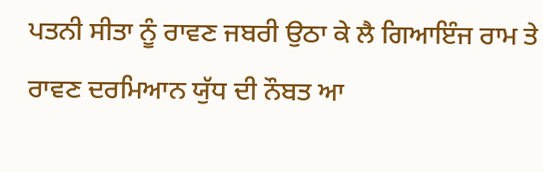ਪਤਨੀ ਸੀਤਾ ਨੂੰ ਰਾਵਣ ਜਬਰੀ ਉਠਾ ਕੇ ਲੈ ਗਿਆਇੰਜ ਰਾਮ ਤੇ ਰਾਵਣ ਦਰਮਿਆਨ ਯੁੱਧ ਦੀ ਨੌਬਤ ਆ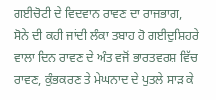ਗਈਚੋਟੀ ਦੇ ਵਿਦਵਾਨ ਰਾਵਣ ਦਾ ਰਾਜਭਾਗ, ਸੋਨੇ ਦੀ ਕਹੀ ਜਾਂਦੀ ਲੰਕਾ ਤਬਾਹ ਹੋ ਗਈਦੁਸ਼ਿਹਰੇ ਵਾਲਾ ਦਿਨ ਰਾਵਣ ਦੇ ਅੰਤ ਵਜੋਂ ਭਾਰਤਵਰਸ਼ ਵਿੱਚ ਰਾਵਣ, ਕੁੰਭਕਰਣ ਤੇ ਮੇਘਨਾਦ ਦੇ ਪੁਤਲੇ ਸਾੜ ਕੇ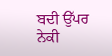ਬਦੀ ਉੱਪਰ ਨੇਕੀ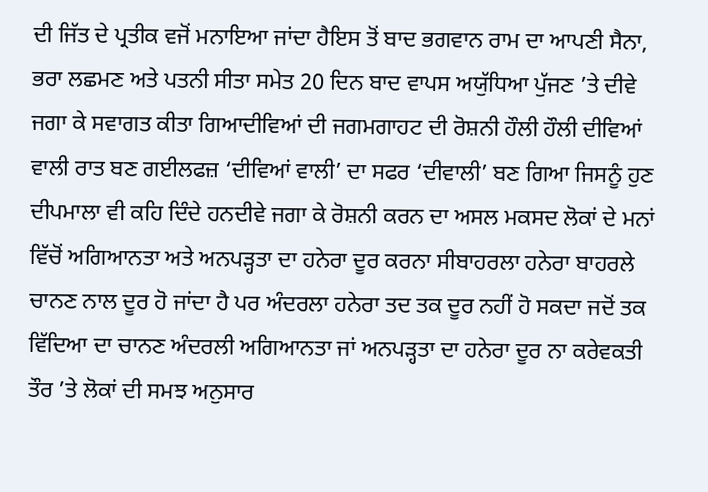ਦੀ ਜਿੱਤ ਦੇ ਪ੍ਰਤੀਕ ਵਜੋਂ ਮਨਾਇਆ ਜਾਂਦਾ ਹੈਇਸ ਤੋਂ ਬਾਦ ਭਗਵਾਨ ਰਾਮ ਦਾ ਆਪਣੀ ਸੈਨਾ, ਭਰਾ ਲਛਮਣ ਅਤੇ ਪਤਨੀ ਸੀਤਾ ਸਮੇਤ 20 ਦਿਨ ਬਾਦ ਵਾਪਸ ਅਯੁੱਧਿਆ ਪੁੱਜਣ ’ਤੇ ਦੀਵੇ ਜਗਾ ਕੇ ਸਵਾਗਤ ਕੀਤਾ ਗਿਆਦੀਵਿਆਂ ਦੀ ਜਗਮਗਾਹਟ ਦੀ ਰੋਸ਼ਨੀ ਹੌਲੀ ਹੌਲੀ ਦੀਵਿਆਂ ਵਾਲੀ ਰਾਤ ਬਣ ਗਈਲਫਜ਼ ‘ਦੀਵਿਆਂ ਵਾਲੀ’ ਦਾ ਸਫਰ ‘ਦੀਵਾਲੀ’ ਬਣ ਗਿਆ ਜਿਸਨੂੰ ਹੁਣ ਦੀਪਮਾਲਾ ਵੀ ਕਹਿ ਦਿੰਦੇ ਹਨਦੀਵੇ ਜਗਾ ਕੇ ਰੋਸ਼ਨੀ ਕਰਨ ਦਾ ਅਸਲ ਮਕਸਦ ਲੋਕਾਂ ਦੇ ਮਨਾਂ ਵਿੱਚੋਂ ਅਗਿਆਨਤਾ ਅਤੇ ਅਨਪੜ੍ਹਤਾ ਦਾ ਹਨੇਰਾ ਦੂਰ ਕਰਨਾ ਸੀਬਾਹਰਲਾ ਹਨੇਰਾ ਬਾਹਰਲੇ ਚਾਨਣ ਨਾਲ ਦੂਰ ਹੋ ਜਾਂਦਾ ਹੈ ਪਰ ਅੰਦਰਲਾ ਹਨੇਰਾ ਤਦ ਤਕ ਦੂਰ ਨਹੀਂ ਹੋ ਸਕਦਾ ਜਦੋਂ ਤਕ ਵਿੱਦਿਆ ਦਾ ਚਾਨਣ ਅੰਦਰਲੀ ਅਗਿਆਨਤਾ ਜਾਂ ਅਨਪੜ੍ਹਤਾ ਦਾ ਹਨੇਰਾ ਦੂਰ ਨਾ ਕਰੇਵਕਤੀ ਤੌਰ ’ਤੇ ਲੋਕਾਂ ਦੀ ਸਮਝ ਅਨੁਸਾਰ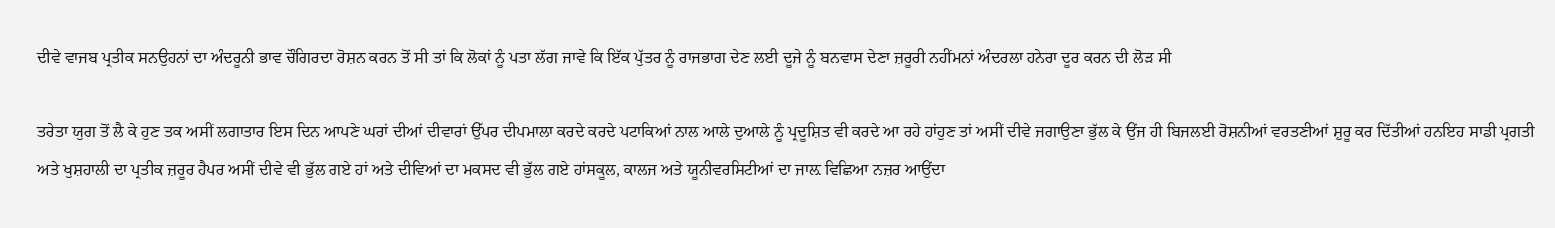ਦੀਵੇ ਵਾਜਬ ਪ੍ਰਤੀਕ ਸਨਉਹਨਾਂ ਦਾ ਅੰਦਰੂਨੀ ਭਾਵ ਚੌਗਿਰਦਾ ਰੋਸ਼ਨ ਕਰਨ ਤੋਂ ਸੀ ਤਾਂ ਕਿ ਲੋਕਾਂ ਨੂੰ ਪਤਾ ਲੱਗ ਜਾਵੇ ਕਿ ਇੱਕ ਪੁੱਤਰ ਨੂੰ ਰਾਜਭਾਗ ਦੇਣ ਲਈ ਦੂਜੇ ਨੂੰ ਬਨਵਾਸ ਦੇਣਾ ਜ਼ਰੂਰੀ ਨਹੀਂਮਨਾਂ ਅੰਦਰਲਾ ਹਨੇਰਾ ਦੂਰ ਕਰਨ ਦੀ ਲੋੜ ਸੀ

ਤਰੇਤਾ ਯੁਗ ਤੋਂ ਲੈ ਕੇ ਹੁਣ ਤਕ ਅਸੀਂ ਲਗਾਤਾਰ ਇਸ ਦਿਨ ਆਪਣੇ ਘਰਾਂ ਦੀਆਂ ਦੀਵਾਰਾਂ ਉੱਪਰ ਦੀਪਮਾਲਾ ਕਰਦੇ ਕਰਦੇ ਪਟਾਕਿਆਂ ਨਾਲ ਆਲੇ ਦੁਆਲੇ ਨੂੰ ਪ੍ਰਦੂਸ਼ਿਤ ਵੀ ਕਰਦੇ ਆ ਰਹੇ ਹਾਂਹੁਣ ਤਾਂ ਅਸੀਂ ਦੀਵੇ ਜਗਾਉਣਾ ਭੁੱਲ ਕੇ ਉਂਜ ਹੀ ਬਿਜਲਈ ਰੋਸ਼ਨੀਆਂ ਵਰਤਣੀਆਂ ਸ਼ੁਰੂ ਕਰ ਦਿੱਤੀਆਂ ਹਨਇਹ ਸਾਡੀ ਪ੍ਰਗਤੀ ਅਤੇ ਖੁਸ਼ਹਾਲੀ ਦਾ ਪ੍ਰਤੀਕ ਜ਼ਰੂਰ ਹੈਪਰ ਅਸੀਂ ਦੀਵੇ ਵੀ ਭੁੱਲ ਗਏ ਹਾਂ ਅਤੇ ਦੀਵਿਆਂ ਦਾ ਮਕਸਦ ਵੀ ਭੁੱਲ ਗਏ ਹਾਂਸਕੂਲ, ਕਾਲਜ ਅਤੇ ਯੂਨੀਵਰਸਿਟੀਆਂ ਦਾ ਜਾਲ਼ ਵਿਛਿਆ ਨਜ਼ਰ ਆਉਂਦਾ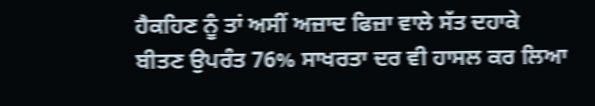ਹੈਕਹਿਣ ਨੂੰ ਤਾਂ ਅਸੀਂ ਅਜ਼ਾਦ ਫਿਜ਼ਾ ਵਾਲੇ ਸੱਤ ਦਹਾਕੇ ਬੀਤਣ ਉਪਰੰਤ 76% ਸਾਖਰਤਾ ਦਰ ਵੀ ਹਾਸਲ ਕਰ ਲਿਆ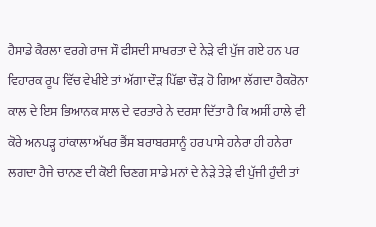ਹੈਸਾਡੇ ਕੈਰਲਾ ਵਰਗੇ ਰਾਜ ਸੌ ਫੀਸਦੀ ਸਾਖਰਤਾ ਦੇ ਨੇੜੇ ਵੀ ਪੁੱਜ ਗਏ ਹਨ ਪਰ ਵਿਹਾਰਕ ਰੂਪ ਵਿੱਚ ਵੇਖੀਏ ਤਾਂ ਅੱਗਾ ਦੌੜ ਪਿੱਛਾ ਚੌੜ ਹੋ ਗਿਆ ਲੱਗਦਾ ਹੈਕਰੋਨਾ ਕਾਲ ਦੇ ਇਸ ਭਿਆਨਕ ਸਾਲ ਦੇ ਵਰਤਾਰੇ ਨੇ ਦਰਸਾ ਦਿੱਤਾ ਹੈ ਕਿ ਅਸੀਂ ਹਾਲੇ ਵੀ ਕੋਰੇ ਅਨਪੜ੍ਹ ਹਾਂਕਾਲਾ ਅੱਖਰ ਭੈਂਸ ਬਰਾਬਰਸਾਨੂੰ ਹਰ ਪਾਸੇ ਹਨੇਰਾ ਹੀ ਹਨੇਰਾ ਲਗਦਾ ਹੈਜੇ ਚਾਨਣ ਦੀ ਕੋਈ ਚਿਣਗ ਸਾਡੇ ਮਨਾਂ ਦੇ ਨੇੜੇ ਤੇੜੇ ਵੀ ਪੁੱਜੀ ਹੁੰਦੀ ਤਾਂ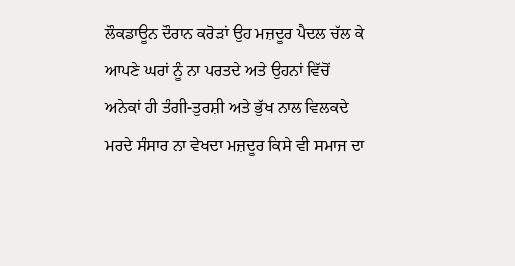ਲੌਕਡਾਊਨ ਦੌਰਾਨ ਕਰੋੜਾਂ ਉਹ ਮਜ਼ਦੂਰ ਪੈਦਲ ਚੱਲ ਕੇ ਆਪਣੇ ਘਰਾਂ ਨੂੰ ਨਾ ਪਰਤਦੇ ਅਤੇ ਉਹਨਾਂ ਵਿੱਚੋਂ ਅਨੇਕਾਂ ਹੀ ਤੰਗੀ-ਤੁਰਸ਼ੀ ਅਤੇ ਭੁੱਖ ਨਾਲ ਵਿਲਕਦੇ ਮਰਦੇ ਸੰਸਾਰ ਨਾ ਵੇਖਦਾ ਮਜ਼ਦੂਰ ਕਿਸੇ ਵੀ ਸਮਾਜ ਦਾ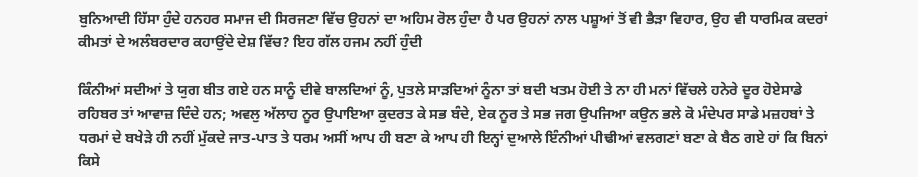ਬੁਨਿਆਦੀ ਹਿੱਸਾ ਹੁੰਦੇ ਹਨਹਰ ਸਮਾਜ ਦੀ ਸਿਰਜਣਾ ਵਿੱਚ ਉਹਨਾਂ ਦਾ ਅਹਿਮ ਰੋਲ ਹੁੰਦਾ ਹੈ ਪਰ ਉਹਨਾਂ ਨਾਲ ਪਸ਼ੂਆਂ ਤੋਂ ਵੀ ਭੈੜਾ ਵਿਹਾਰ, ਉਹ ਵੀ ਧਾਰਮਿਕ ਕਦਰਾਂ ਕੀਮਤਾਂ ਦੇ ਅਲੰਬਰਦਾਰ ਕਹਾਉਂਦੇ ਦੇਸ਼ ਵਿੱਚ? ਇਹ ਗੱਲ ਹਜਮ ਨਹੀਂ ਹੁੰਦੀ

ਕਿੰਨੀਆਂ ਸਦੀਆਂ ਤੇ ਯੁਗ ਬੀਤ ਗਏ ਹਨ ਸਾਨੂੰ ਦੀਵੇ ਬਾਲਦਿਆਂ ਨੂੰ, ਪੁਤਲੇ ਸਾੜਦਿਆਂ ਨੂੰਨਾ ਤਾਂ ਬਦੀ ਖਤਮ ਹੋਈ ਤੇ ਨਾ ਹੀ ਮਨਾਂ ਵਿੱਚਲੇ ਹਨੇਰੇ ਦੂਰ ਹੋਏਸਾਡੇ ਰਹਿਬਰ ਤਾਂ ਆਵਾਜ਼ ਦਿੰਦੇ ਹਨ; ਅਵਲੁ ਅੱਲਾਹ ਨੂਰ ਉਪਾਇਆ ਕੁਦਰਤ ਕੇ ਸਭ ਬੰਦੇ, ਏਕ ਨੂਰ ਤੇ ਸਭ ਜਗ ਉਪਜਿਆ ਕਉਨ ਭਲੇ ਕੋ ਮੰਦੇਪਰ ਸਾਡੇ ਮਜ਼ਹਬਾਂ ਤੇ ਧਰਮਾਂ ਦੇ ਬਖੇੜੇ ਹੀ ਨਹੀਂ ਮੁੱਕਦੇ ਜਾਤ-ਪਾਤ ਤੇ ਧਰਮ ਅਸੀਂ ਆਪ ਹੀ ਬਣਾ ਕੇ ਆਪ ਹੀ ਇਨ੍ਹਾਂ ਦੁਆਲੇ ਇੰਨੀਆਂ ਪੀਢੀਆਂ ਵਲਗਣਾਂ ਬਣਾ ਕੇ ਬੈਠ ਗਏ ਹਾਂ ਕਿ ਬਿਨਾਂ ਕਿਸੇ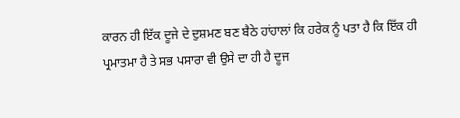ਕਾਰਨ ਹੀ ਇੱਕ ਦੂਜੇ ਦੇ ਦੁਸ਼ਮਣ ਬਣ ਬੈਠੇ ਹਾਂਹਾਲਾਂ ਕਿ ਹਰੇਕ ਨੂੰ ਪਤਾ ਹੈ ਕਿ ਇੱਕ ਹੀ ਪ੍ਰਮਾਤਮਾ ਹੈ ਤੇ ਸਭ ਪਸਾਰਾ ਵੀ ਉਸੇ ਦਾ ਹੀ ਹੈ ਦੂਜ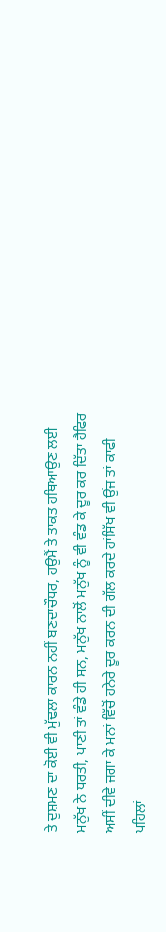ਤੇ ਦੁਸ਼ਮਣ ਦਾ ਕੋਈ ਵੀ ਮੁੱਢਲਾ ਕਾਰਨ ਨਹੀਂ ਬਣਦਾਚੌਧਰ, ਹਉਮੈਂ ਤੇ ਤਾਕਤ ਹਥਿਆਉਣ ਲਈ ਮਨੁੱਖ ਨੇ ਧਰਤੀ, ਪਾਣੀ ਤਾਂ ਵੰਡੇ ਹੀ ਸਨ, ਮਨੁੱਖ ਨਾਲੋਂ ਮਨੁੱਖ ਨੂੰ ਵੀ ਵੰਡ ਕੇ ਦੂਰ ਕਰ ਦਿੱਤਾ ਹੈਫਿਰ ਅਸੀਂ ਦੀਵੇ ਜਗਾ ਕੇ ਮਨਾਂ ਵਿੱਚੋਂ ਹਨੇਰੇ ਦੂਰ ਕਰਨ ਦੀ ਗੱਲ ਕਰਦੇ ਹਾਂਸਿੱਖ ਵੀ ਉਂਜ ਤਾਂ ਕਾਫੀ ਪਹਿਲਾਂ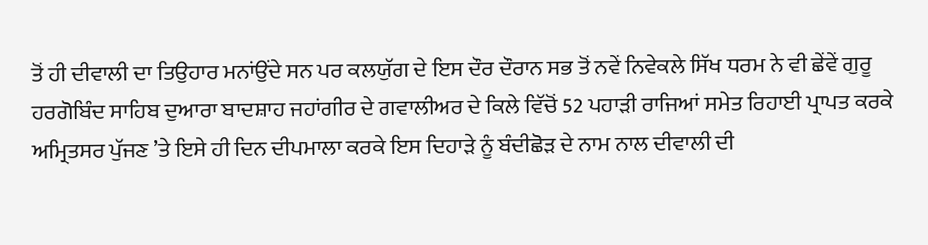ਤੋਂ ਹੀ ਦੀਵਾਲੀ ਦਾ ਤਿਉਹਾਰ ਮਨਾਂਉਂਦੇ ਸਨ ਪਰ ਕਲਯੁੱਗ ਦੇ ਇਸ ਦੌਰ ਦੌਰਾਨ ਸਭ ਤੋਂ ਨਵੇਂ ਨਿਵੇਕਲੇ ਸਿੱਖ ਧਰਮ ਨੇ ਵੀ ਛੇਂਵੇਂ ਗੁਰੂ ਹਰਗੋਬਿੰਦ ਸਾਹਿਬ ਦੁਆਰਾ ਬਾਦਸ਼ਾਹ ਜਹਾਂਗੀਰ ਦੇ ਗਵਾਲੀਅਰ ਦੇ ਕਿਲੇ ਵਿੱਚੋਂ 52 ਪਹਾੜੀ ਰਾਜਿਆਂ ਸਮੇਤ ਰਿਹਾਈ ਪ੍ਰਾਪਤ ਕਰਕੇ ਅਮ੍ਰਿਤਸਰ ਪੁੱਜਣ ’ਤੇ ਇਸੇ ਹੀ ਦਿਨ ਦੀਪਮਾਲਾ ਕਰਕੇ ਇਸ ਦਿਹਾੜੇ ਨੂੰ ਬੰਦੀਛੋੜ ਦੇ ਨਾਮ ਨਾਲ ਦੀਵਾਲੀ ਦੀ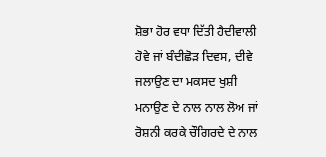ਸ਼ੋਭਾ ਹੋਰ ਵਧਾ ਦਿੱਤੀ ਹੈਦੀਵਾਲੀ ਹੋਵੇ ਜਾਂ ਬੰਦੀਛੋੜ ਦਿਵਸ, ਦੀਵੇ ਜਲਾਉਣ ਦਾ ਮਕਸਦ ਖੁਸ਼ੀ ਮਨਾਉਣ ਦੇ ਨਾਲ ਨਾਲ ਲੋਅ ਜਾਂ ਰੋਸ਼ਨੀ ਕਰਕੇ ਚੌਗਿਰਦੇ ਦੇ ਨਾਲ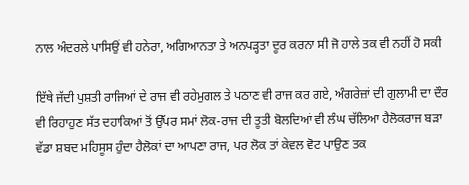ਨਾਲ ਅੰਦਰਲੇ ਪਾਸਿਉਂ ਵੀ ਹਨੇਰਾ, ਅਗਿਆਨਤਾ ਤੇ ਅਨਪੜ੍ਹਤਾ ਦੂਰ ਕਰਨਾ ਸੀ ਜੋ ਹਾਲੇ ਤਕ ਵੀ ਨਹੀਂ ਹੋ ਸਕੀ

ਇੱਥੇ ਜੱਦੀ ਪੁਸ਼ਤੀ ਰਾਜਿਆਂ ਦੇ ਰਾਜ ਵੀ ਰਹੇਮੁਗਲ ਤੇ ਪਠਾਣ ਵੀ ਰਾਜ ਕਰ ਗਏ, ਅੰਗਰੇਜ਼ਾਂ ਦੀ ਗੁਲਾਮੀ ਦਾ ਦੌਰ ਵੀ ਰਿਹਾਹੁਣ ਸੱਤ ਦਹਾਕਿਆਂ ਤੋਂ ਉੱਪਰ ਸਮਾਂ ਲੋਕ-ਰਾਜ ਦੀ ਤੂਤੀ ਬੋਲਦਿਆਂ ਵੀ ਲੰਘ ਚੱਲਿਆ ਹੈਲੋਕਰਾਜ ਬੜਾ ਵੱਡਾ ਸ਼ਬਦ ਮਹਿਸੂਸ ਹੁੰਦਾ ਹੈਲੋਕਾਂ ਦਾ ਆਪਣਾ ਰਾਜ, ਪਰ ਲੋਕ ਤਾਂ ਕੇਵਲ ਵੋਟ ਪਾਉਣ ਤਕ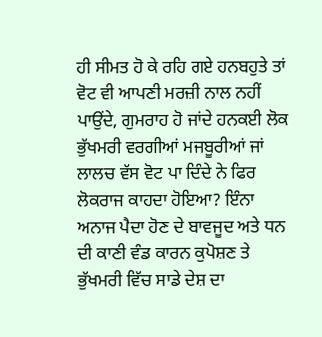ਹੀ ਸੀਮਤ ਹੋ ਕੇ ਰਹਿ ਗਏ ਹਨਬਹੁਤੇ ਤਾਂ ਵੋਟ ਵੀ ਆਪਣੀ ਮਰਜ਼ੀ ਨਾਲ ਨਹੀਂ ਪਾਉਂਦੇ, ਗੁਮਰਾਹ ਹੋ ਜਾਂਦੇ ਹਨਕਈ ਲੋਕ ਭੁੱਖਮਰੀ ਵਰਗੀਆਂ ਮਜਬੂਰੀਆਂ ਜਾਂ ਲਾਲਚ ਵੱਸ ਵੋਟ ਪਾ ਦਿੰਦੇ ਨੇ ਫਿਰ ਲੋਕਰਾਜ ਕਾਹਦਾ ਹੋਇਆ? ਇੰਨਾ ਅਨਾਜ ਪੈਦਾ ਹੋਣ ਦੇ ਬਾਵਜੂਦ ਅਤੇ ਧਨ ਦੀ ਕਾਣੀ ਵੰਡ ਕਾਰਨ ਕੁਪੋਸ਼ਣ ਤੇ ਭੁੱਖਮਰੀ ਵਿੱਚ ਸਾਡੇ ਦੇਸ਼ ਦਾ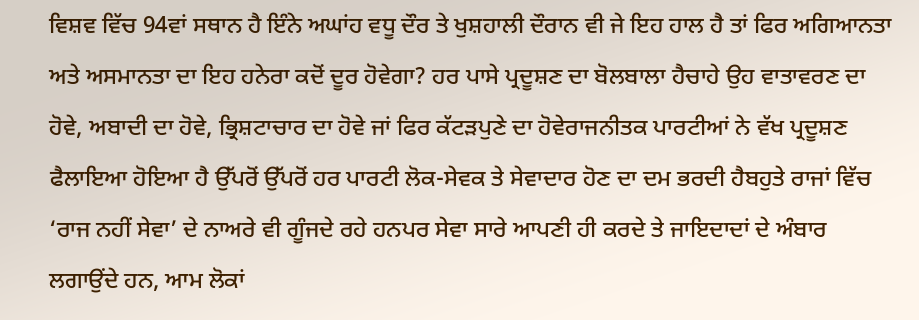ਵਿਸ਼ਵ ਵਿੱਚ 94ਵਾਂ ਸਥਾਨ ਹੈ ਇੰਨੇ ਅਘਾਂਹ ਵਧੂ ਦੌਰ ਤੇ ਖੁਸ਼ਹਾਲੀ ਦੌਰਾਨ ਵੀ ਜੇ ਇਹ ਹਾਲ ਹੈ ਤਾਂ ਫਿਰ ਅਗਿਆਨਤਾ ਅਤੇ ਅਸਮਾਨਤਾ ਦਾ ਇਹ ਹਨੇਰਾ ਕਦੋਂ ਦੂਰ ਹੋਵੇਗਾ? ਹਰ ਪਾਸੇ ਪ੍ਰਦੂਸ਼ਣ ਦਾ ਬੋਲਬਾਲਾ ਹੈਚਾਹੇ ਉਹ ਵਾਤਾਵਰਣ ਦਾ ਹੋਵੇ, ਅਬਾਦੀ ਦਾ ਹੋਵੇ, ਭ੍ਰਿਸ਼ਟਾਚਾਰ ਦਾ ਹੋਵੇ ਜਾਂ ਫਿਰ ਕੱਟੜਪੁਣੇ ਦਾ ਹੋਵੇਰਾਜਨੀਤਕ ਪਾਰਟੀਆਂ ਨੇ ਵੱਖ ਪ੍ਰਦੂਸ਼ਣ ਫੈਲਾਇਆ ਹੋਇਆ ਹੈ ਉੱਪਰੋਂ ਉੱਪਰੋਂ ਹਰ ਪਾਰਟੀ ਲੋਕ-ਸੇਵਕ ਤੇ ਸੇਵਾਦਾਰ ਹੋਣ ਦਾ ਦਮ ਭਰਦੀ ਹੈਬਹੁਤੇ ਰਾਜਾਂ ਵਿੱਚ ‘ਰਾਜ ਨਹੀਂ ਸੇਵਾ’ ਦੇ ਨਾਅਰੇ ਵੀ ਗੂੰਜਦੇ ਰਹੇ ਹਨਪਰ ਸੇਵਾ ਸਾਰੇ ਆਪਣੀ ਹੀ ਕਰਦੇ ਤੇ ਜਾਇਦਾਦਾਂ ਦੇ ਅੰਬਾਰ ਲਗਾਉਂਦੇ ਹਨ, ਆਮ ਲੋਕਾਂ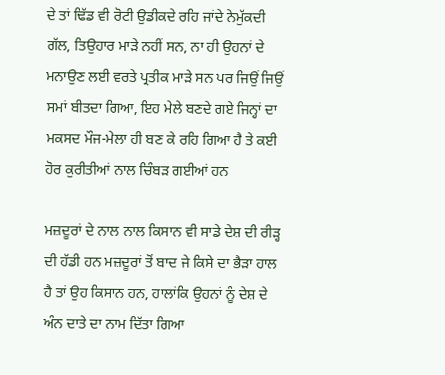ਦੇ ਤਾਂ ਢਿੱਡ ਵੀ ਰੋਟੀ ਉਡੀਕਦੇ ਰਹਿ ਜਾਂਦੇ ਨੇਮੁੱਕਦੀ ਗੱਲ, ਤਿਉਹਾਰ ਮਾੜੇ ਨਹੀਂ ਸਨ, ਨਾ ਹੀ ਉਹਨਾਂ ਦੇ ਮਨਾਉਣ ਲਈ ਵਰਤੇ ਪ੍ਰਤੀਕ ਮਾੜੇ ਸਨ ਪਰ ਜਿਉਂ ਜਿਉਂ ਸਮਾਂ ਬੀਤਦਾ ਗਿਆ, ਇਹ ਮੇਲੇ ਬਣਦੇ ਗਏ ਜਿਨ੍ਹਾਂ ਦਾ ਮਕਸਦ ਮੌਜ-ਮੇਲਾ ਹੀ ਬਣ ਕੇ ਰਹਿ ਗਿਆ ਹੈ ਤੇ ਕਈ ਹੋਰ ਕੁਰੀਤੀਆਂ ਨਾਲ ਚਿੰਬੜ ਗਈਆਂ ਹਨ

ਮਜ਼ਦੂਰਾਂ ਦੇ ਨਾਲ ਨਾਲ ਕਿਸਾਨ ਵੀ ਸਾਡੇ ਦੇਸ਼ ਦੀ ਰੀੜ੍ਹ ਦੀ ਹੱਡੀ ਹਨ ਮਜ਼ਦੂਰਾਂ ਤੋਂ ਬਾਦ ਜੇ ਕਿਸੇ ਦਾ ਭੈੜਾ ਹਾਲ ਹੈ ਤਾਂ ਉਹ ਕਿਸਾਨ ਹਨ, ਹਾਲਾਂਕਿ ਉਹਨਾਂ ਨੂੰ ਦੇਸ਼ ਦੇ ਅੰਨ ਦਾਤੇ ਦਾ ਨਾਮ ਦਿੱਤਾ ਗਿਆ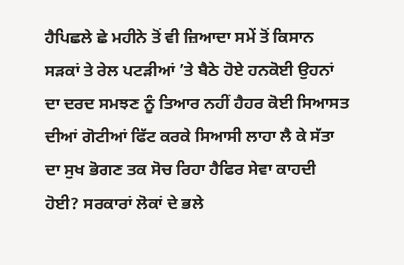ਹੈਪਿਛਲੇ ਛੇ ਮਹੀਨੇ ਤੋਂ ਵੀ ਜ਼ਿਆਦਾ ਸਮੇਂ ਤੋਂ ਕਿਸਾਨ ਸੜਕਾਂ ਤੇ ਰੇਲ ਪਟੜੀਆਂ ’ਤੇ ਬੈਠੇ ਹੋਏ ਹਨਕੋਈ ਉਹਨਾਂ ਦਾ ਦਰਦ ਸਮਝਣ ਨੂੰ ਤਿਆਰ ਨਹੀਂ ਹੈਹਰ ਕੋਈ ਸਿਆਸਤ ਦੀਆਂ ਗੋਟੀਆਂ ਫਿੱਟ ਕਰਕੇ ਸਿਆਸੀ ਲਾਹਾ ਲੈ ਕੇ ਸੱਤਾ ਦਾ ਸੁਖ ਭੋਗਣ ਤਕ ਸੋਚ ਰਿਹਾ ਹੈਫਿਰ ਸੇਵਾ ਕਾਹਦੀ ਹੋਈ? ਸਰਕਾਰਾਂ ਲੋਕਾਂ ਦੇ ਭਲੇ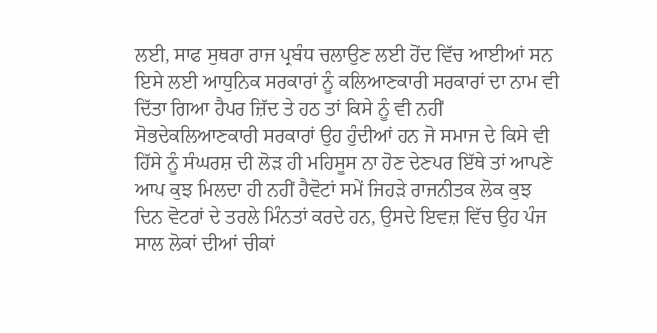ਲਈ, ਸਾਫ ਸੁਥਰਾ ਰਾਜ ਪ੍ਰਬੰਧ ਚਲਾਉਣ ਲਈ ਹੋਂਦ ਵਿੱਚ ਆਈਆਂ ਸਨ ਇਸੇ ਲਈ ਆਧੁਨਿਕ ਸਰਕਾਰਾਂ ਨੂੰ ਕਲਿਆਣਕਾਰੀ ਸਰਕਾਰਾਂ ਦਾ ਨਾਮ ਵੀ ਦਿੱਤਾ ਗਿਆ ਹੈਪਰ ਜ਼ਿੱਦ ਤੇ ਹਠ ਤਾਂ ਕਿਸੇ ਨੂੰ ਵੀ ਨਹੀਂ ਸੋਭਦੇਕਲਿਆਣਕਾਰੀ ਸਰਕਾਰਾਂ ਉਹ ਹੁੰਦੀਆਂ ਹਨ ਜੋ ਸਮਾਜ ਦੇ ਕਿਸੇ ਵੀ ਹਿੱਸੇ ਨੂੰ ਸੰਘਰਸ਼ ਦੀ ਲੋੜ ਹੀ ਮਹਿਸੂਸ ਨਾ ਹੋਣ ਦੇਣਪਰ ਇੱਥੇ ਤਾਂ ਆਪਣੇ ਆਪ ਕੁਝ ਮਿਲਦਾ ਹੀ ਨਹੀਂ ਹੈਵੋਟਾਂ ਸਮੇਂ ਜਿਹੜੇ ਰਾਜਨੀਤਕ ਲੋਕ ਕੁਝ ਦਿਨ ਵੋਟਰਾਂ ਦੇ ਤਰਲੇ ਮਿੰਨਤਾਂ ਕਰਦੇ ਹਨ, ਉਸਦੇ ਇਵਜ਼ ਵਿੱਚ ਉਹ ਪੰਜ ਸਾਲ ਲੋਕਾਂ ਦੀਆਂ ਚੀਕਾਂ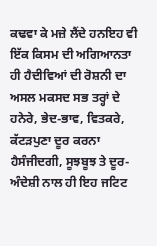ਕਢਵਾ ਕੇ ਮਜ਼ੇ ਲੈਂਦੇ ਹਨਇਹ ਵੀ ਇੱਕ ਕਿਸਮ ਦੀ ਅਗਿਆਨਤਾ ਹੀ ਹੈਦੀਵਿਆਂ ਦੀ ਰੋਸ਼ਨੀ ਦਾ ਅਸਲ ਮਕਸਦ ਸਭ ਤਰ੍ਹਾਂ ਦੇ ਹਨੇਰੇ, ਭੇਦ-ਭਾਵ, ਵਿਤਕਰੇ, ਕੱਟੜਪੁਣਾ ਦੂਰ ਕਰਨਾ ਹੈਸੰਜੀਦਗੀ, ਸੂਝਬੂਝ ਤੇ ਦੂਰ-ਅੰਦੇਸ਼ੀ ਨਾਲ ਹੀ ਇਹ ਜਟਿਟ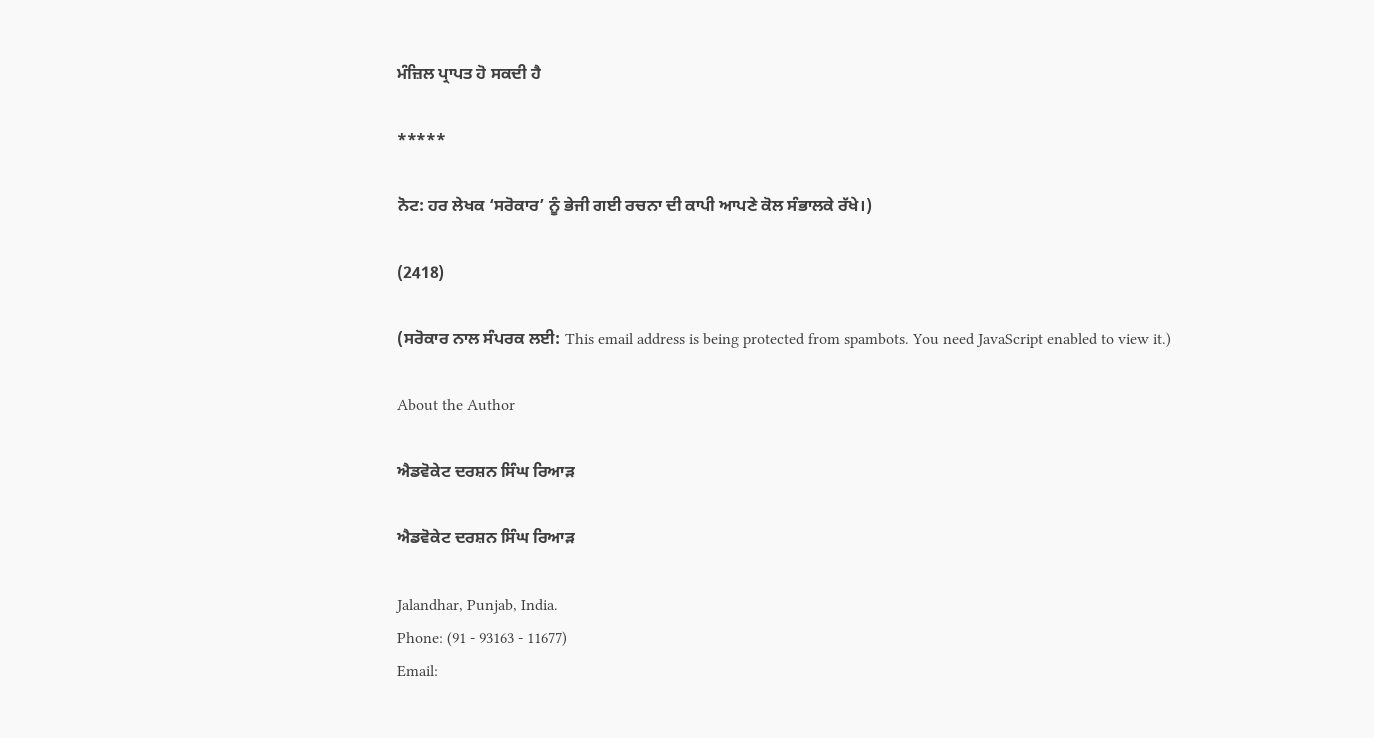ਮੰਜ਼ਿਲ ਪ੍ਰਾਪਤ ਹੋ ਸਕਦੀ ਹੈ

*****

ਨੋਟ: ਹਰ ਲੇਖਕ ‘ਸਰੋਕਾਰ’ ਨੂੰ ਭੇਜੀ ਗਈ ਰਚਨਾ ਦੀ ਕਾਪੀ ਆਪਣੇ ਕੋਲ ਸੰਭਾਲਕੇ ਰੱਖੇ।)

(2418)

(ਸਰੋਕਾਰ ਨਾਲ ਸੰਪਰਕ ਲਈ: This email address is being protected from spambots. You need JavaScript enabled to view it.)

About the Author

ਐਡਵੋਕੇਟ ਦਰਸ਼ਨ ਸਿੰਘ ਰਿਆੜ

ਐਡਵੋਕੇਟ ਦਰਸ਼ਨ ਸਿੰਘ ਰਿਆੜ

Jalandhar, Punjab, India.
Phone: (91 - 93163 - 11677)
Email: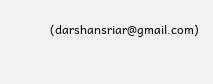(darshansriar@gmail.com)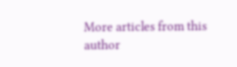More articles from this author